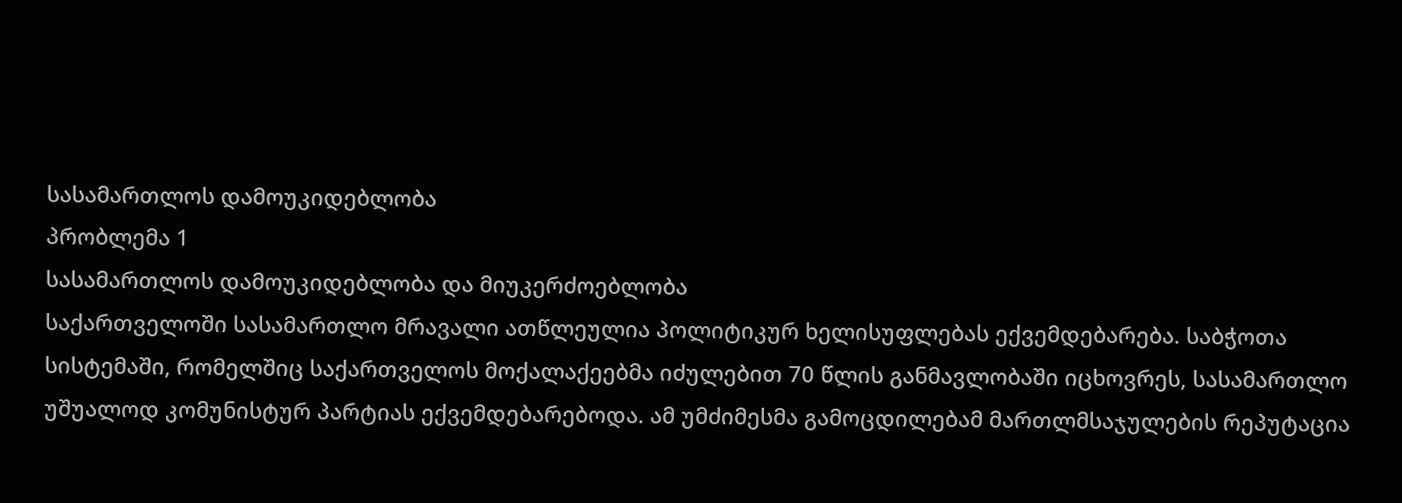სასამართლოს დამოუკიდებლობა
პრობლემა 1
სასამართლოს დამოუკიდებლობა და მიუკერძოებლობა
საქართველოში სასამართლო მრავალი ათწლეულია პოლიტიკურ ხელისუფლებას ექვემდებარება. საბჭოთა სისტემაში, რომელშიც საქართველოს მოქალაქეებმა იძულებით 70 წლის განმავლობაში იცხოვრეს, სასამართლო უშუალოდ კომუნისტურ პარტიას ექვემდებარებოდა. ამ უმძიმესმა გამოცდილებამ მართლმსაჯულების რეპუტაცია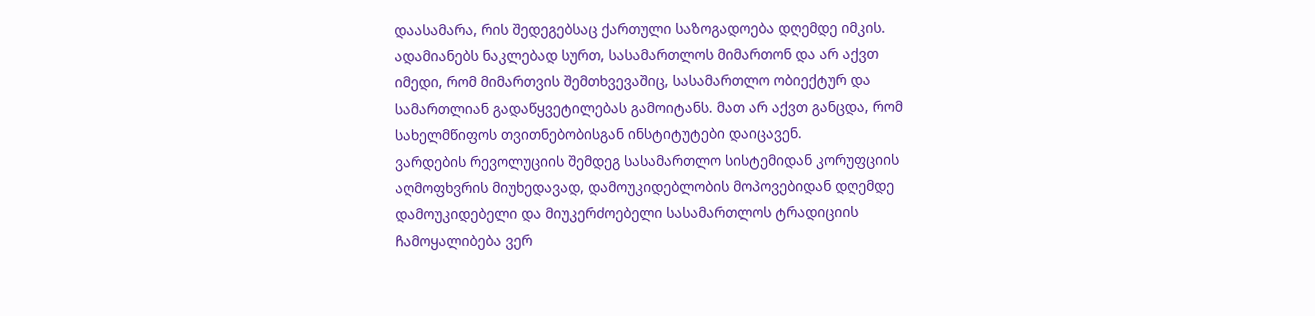დაასამარა, რის შედეგებსაც ქართული საზოგადოება დღემდე იმკის. ადამიანებს ნაკლებად სურთ, სასამართლოს მიმართონ და არ აქვთ იმედი, რომ მიმართვის შემთხვევაშიც, სასამართლო ობიექტურ და სამართლიან გადაწყვეტილებას გამოიტანს. მათ არ აქვთ განცდა, რომ სახელმწიფოს თვითნებობისგან ინსტიტუტები დაიცავენ.
ვარდების რევოლუციის შემდეგ სასამართლო სისტემიდან კორუფციის აღმოფხვრის მიუხედავად, დამოუკიდებლობის მოპოვებიდან დღემდე დამოუკიდებელი და მიუკერძოებელი სასამართლოს ტრადიციის ჩამოყალიბება ვერ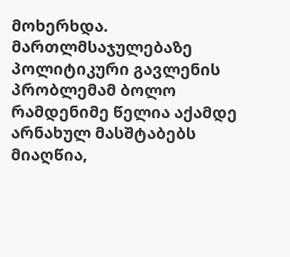მოხერხდა.
მართლმსაჯულებაზე პოლიტიკური გავლენის პრობლემამ ბოლო რამდენიმე წელია აქამდე არნახულ მასშტაბებს მიაღწია,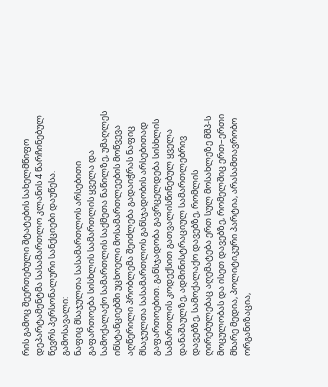რის გამოც შეერთებული შტატების სახელმწიფო დეპარტამენტმა სასამართლო კლანის 4 წარჩინებულ წევრს პერსონალური სანქციები დაუწესა.
გამოსავალი:
ნაფიც მსაჯულთა სასამართლოს არსებითი გაფართოება სისხლის სამართლის ყველა და სამოქალაქო სამართლის საქმეთა ნაწილზე, უმაღლეს ინსტანციებში უცხოელი მოსამართლეების მოწვევა
აღწერილი პრობლემა შეიძლება გადაიჭრას ნაფიც მსაჯულთა სასამართლოს განსჯადობის არსებითად გაფართოებით. განსჯადობა გავრცელდება სისხლის სამართლის კოდექსით გათვალისწინებულ ყველა დანაშაულზე, ადმინისტრაციულ სამართლებრივ დავებზე, სამოქალაქო დავებზე, რომლის ღირებულებაც აღემატება ერთ სულ მოსახლეზე მშპ-ს მოცულობას და ისეთ დავებზე, რომელშიც ერთ–ერთი მხარე მედია, პოლიტიკური პარტია, არასამთავრობო ორგანიზაცია,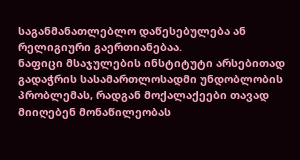საგანმანათლებლო დაწესებულება ან რელიგიური გაერთიანებაა.
ნაფიცი მსაჯულების ინსტიტუტი არსებითად გადაჭრის სასამართლოსადმი უნდობლობის პრობლემას, რადგან მოქალაქეები თავად მიიღებენ მონაწილეობას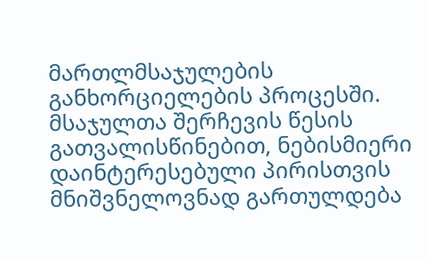მართლმსაჯულების განხორციელების პროცესში. მსაჯულთა შერჩევის წესის გათვალისწინებით, ნებისმიერი დაინტერესებული პირისთვის მნიშვნელოვნად გართულდება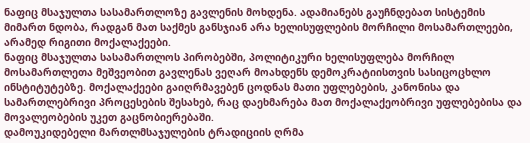ნაფიც მსაჯულთა სასამართლოზე გავლენის მოხდენა. ადამიანებს გაუჩნდებათ სისტემის მიმართ ნდობა, რადგან მათ საქმეს განსჯიან არა ხელისუფლების მორჩილი მოსამართლეები, არამედ რიგითი მოქალაქეები.
ნაფიც მსაჯულთა სასამართლოს პირობებში, პოლიტიკური ხელისუფლება მორჩილ მოსამართლეთა მეშვეობით გავლენას ვეღარ მოახდენს დემოკრატიისთვის სასიცოცხლო ინსტიტუტებზე. მოქალაქეები გაიღრმავებენ ცოდნას მათი უფლებების, კანონისა და სამართლებრივი პროცესების შესახებ, რაც დაეხმარება მათ მოქალაქეობრივი უფლებებისა და მოვალეობების უკეთ გაცნობიერებაში.
დამოუკიდებელი მართლმსაჯულების ტრადიციის ღრმა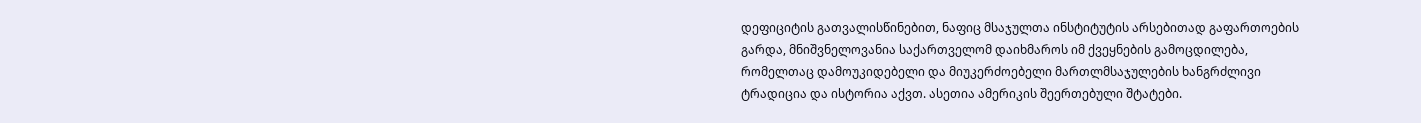დეფიციტის გათვალისწინებით, ნაფიც მსაჯულთა ინსტიტუტის არსებითად გაფართოების გარდა, მნიშვნელოვანია საქართველომ დაიხმაროს იმ ქვეყნების გამოცდილება, რომელთაც დამოუკიდებელი და მიუკერძოებელი მართლმსაჯულების ხანგრძლივი ტრადიცია და ისტორია აქვთ. ასეთია ამერიკის შეერთებული შტატები.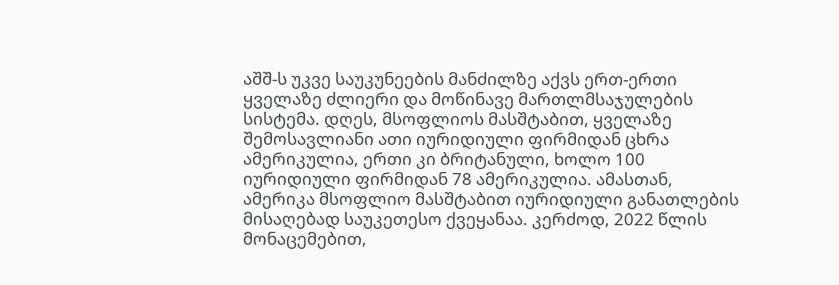აშშ-ს უკვე საუკუნეების მანძილზე აქვს ერთ-ერთი ყველაზე ძლიერი და მოწინავე მართლმსაჯულების სისტემა. დღეს, მსოფლიოს მასშტაბით, ყველაზე შემოსავლიანი ათი იურიდიული ფირმიდან ცხრა ამერიკულია, ერთი კი ბრიტანული, ხოლო 100 იურიდიული ფირმიდან 78 ამერიკულია. ამასთან, ამერიკა მსოფლიო მასშტაბით იურიდიული განათლების მისაღებად საუკეთესო ქვეყანაა. კერძოდ, 2022 წლის მონაცემებით,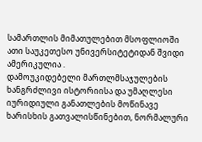სამართლის მიმათულებით მსოფლიოში ათი საუკეთესო უნივერსიტეტიდან შვიდი ამერიკულია .
დამოუკიდებელი მართლმსაჯულების ხანგრძლივი ისტორიისა და უმაღლესი იურიდიული განათლების მოწინავე ხარისხის გათვალისწინებით, ნორმალური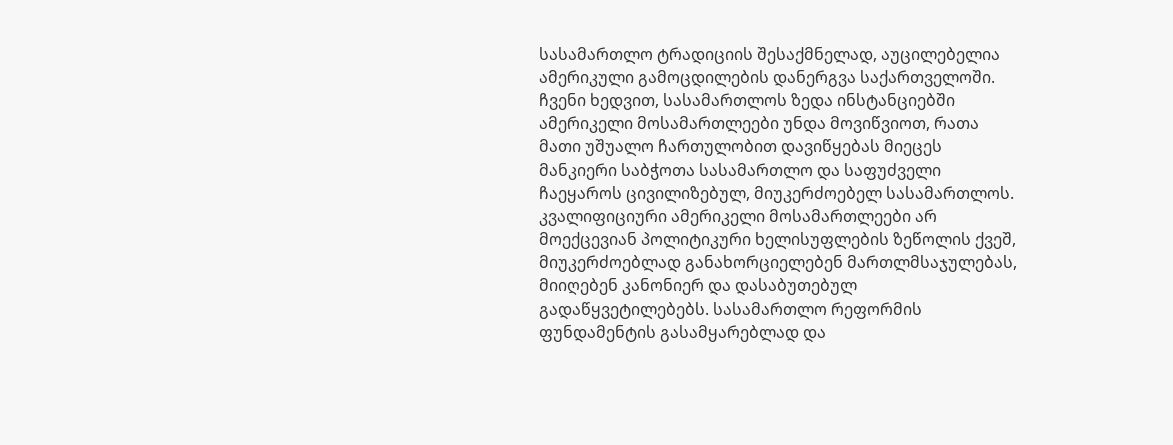სასამართლო ტრადიციის შესაქმნელად, აუცილებელია ამერიკული გამოცდილების დანერგვა საქართველოში.
ჩვენი ხედვით, სასამართლოს ზედა ინსტანციებში ამერიკელი მოსამართლეები უნდა მოვიწვიოთ, რათა მათი უშუალო ჩართულობით დავიწყებას მიეცეს მანკიერი საბჭოთა სასამართლო და საფუძველი ჩაეყაროს ცივილიზებულ, მიუკერძოებელ სასამართლოს.
კვალიფიციური ამერიკელი მოსამართლეები არ მოექცევიან პოლიტიკური ხელისუფლების ზეწოლის ქვეშ, მიუკერძოებლად განახორციელებენ მართლმსაჯულებას, მიიღებენ კანონიერ და დასაბუთებულ გადაწყვეტილებებს. სასამართლო რეფორმის ფუნდამენტის გასამყარებლად და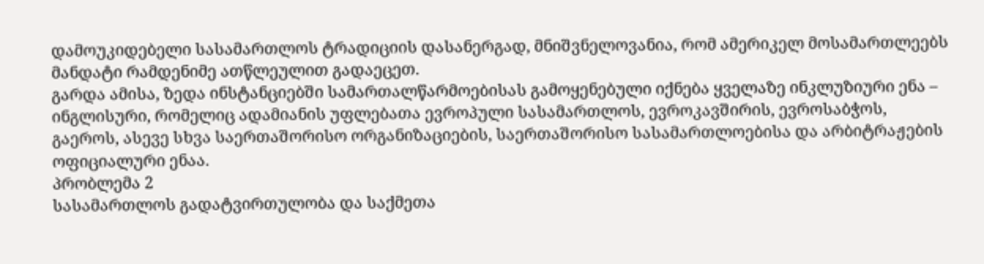დამოუკიდებელი სასამართლოს ტრადიციის დასანერგად, მნიშვნელოვანია, რომ ამერიკელ მოსამართლეებს მანდატი რამდენიმე ათწლეულით გადაეცეთ.
გარდა ამისა, ზედა ინსტანციებში სამართალწარმოებისას გამოყენებული იქნება ყველაზე ინკლუზიური ენა – ინგლისური, რომელიც ადამიანის უფლებათა ევროპული სასამართლოს, ევროკავშირის, ევროსაბჭოს, გაეროს, ასევე სხვა საერთაშორისო ორგანიზაციების, საერთაშორისო სასამართლოებისა და არბიტრაჟების ოფიციალური ენაა.
პრობლემა 2
სასამართლოს გადატვირთულობა და საქმეთა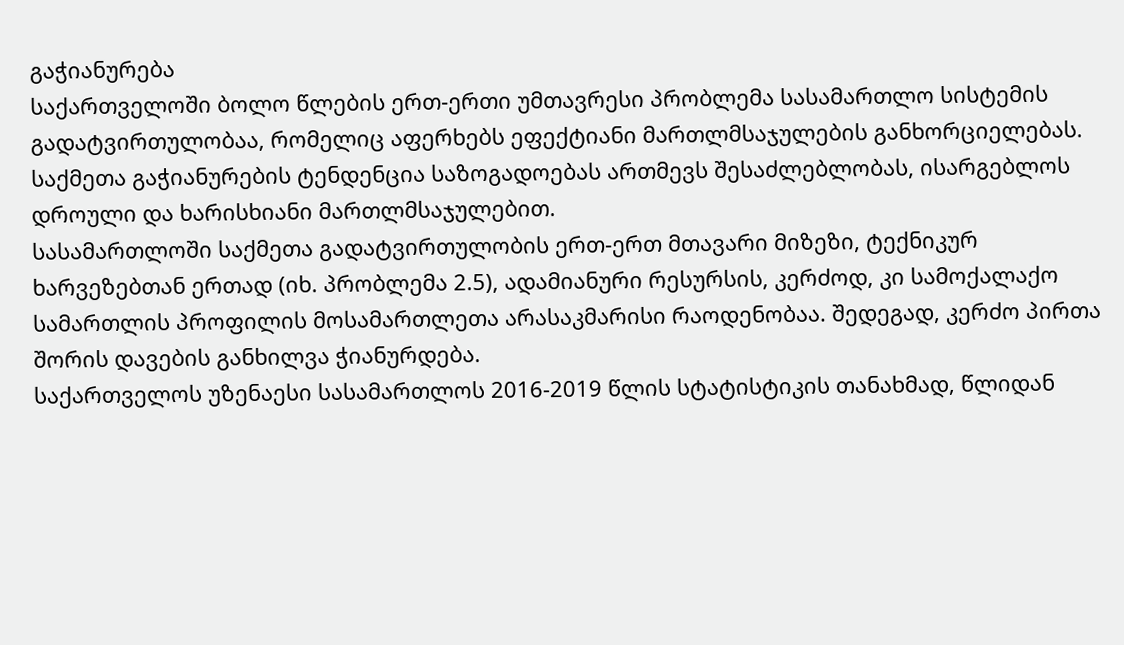გაჭიანურება
საქართველოში ბოლო წლების ერთ-ერთი უმთავრესი პრობლემა სასამართლო სისტემის გადატვირთულობაა, რომელიც აფერხებს ეფექტიანი მართლმსაჯულების განხორციელებას. საქმეთა გაჭიანურების ტენდენცია საზოგადოებას ართმევს შესაძლებლობას, ისარგებლოს დროული და ხარისხიანი მართლმსაჯულებით.
სასამართლოში საქმეთა გადატვირთულობის ერთ-ერთ მთავარი მიზეზი, ტექნიკურ ხარვეზებთან ერთად (იხ. პრობლემა 2.5), ადამიანური რესურსის, კერძოდ, კი სამოქალაქო სამართლის პროფილის მოსამართლეთა არასაკმარისი რაოდენობაა. შედეგად, კერძო პირთა შორის დავების განხილვა ჭიანურდება.
საქართველოს უზენაესი სასამართლოს 2016-2019 წლის სტატისტიკის თანახმად, წლიდან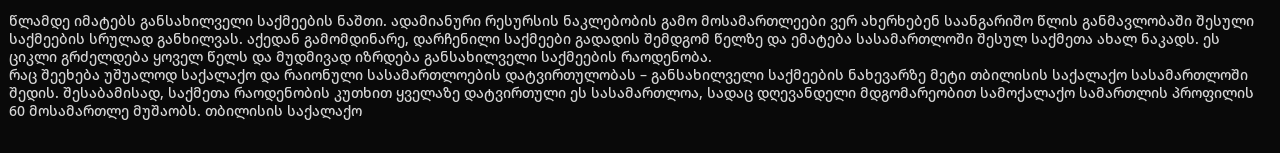წლამდე იმატებს განსახილველი საქმეების ნაშთი. ადამიანური რესურსის ნაკლებობის გამო მოსამართლეები ვერ ახერხებენ საანგარიშო წლის განმავლობაში შესული საქმეების სრულად განხილვას. აქედან გამომდინარე, დარჩენილი საქმეები გადადის შემდგომ წელზე და ემატება სასამართლოში შესულ საქმეთა ახალ ნაკადს. ეს ციკლი გრძელდება ყოველ წელს და მუდმივად იზრდება განსახილველი საქმეების რაოდენობა.
რაც შეეხება უშუალოდ საქალაქო და რაიონული სასამართლოების დატვირთულობას – განსახილველი საქმეების ნახევარზე მეტი თბილისის საქალაქო სასამართლოში შედის. შესაბამისად, საქმეთა რაოდენობის კუთხით ყველაზე დატვირთული ეს სასამართლოა, სადაც დღევანდელი მდგომარეობით სამოქალაქო სამართლის პროფილის 60 მოსამართლე მუშაობს. თბილისის საქალაქო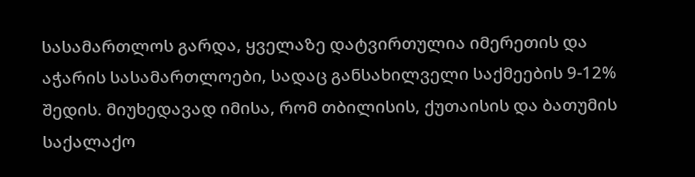სასამართლოს გარდა, ყველაზე დატვირთულია იმერეთის და აჭარის სასამართლოები, სადაც განსახილველი საქმეების 9-12% შედის. მიუხედავად იმისა, რომ თბილისის, ქუთაისის და ბათუმის საქალაქო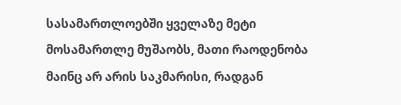სასამართლოებში ყველაზე მეტი მოსამართლე მუშაობს, მათი რაოდენობა მაინც არ არის საკმარისი, რადგან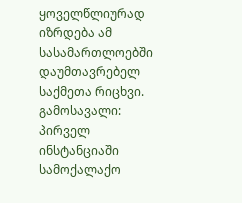ყოველწლიურად იზრდება ამ სასამართლოებში დაუმთავრებელ საქმეთა რიცხვი.
გამოსავალი:
პირველ ინსტანციაში სამოქალაქო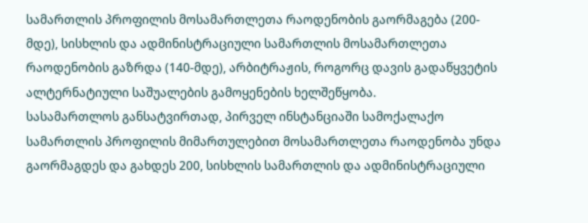სამართლის პროფილის მოსამართლეთა რაოდენობის გაორმაგება (200-მდე), სისხლის და ადმინისტრაციული სამართლის მოსამართლეთა რაოდენობის გაზრდა (140-მდე), არბიტრაჟის, როგორც დავის გადაწყვეტის ალტერნატიული საშუალების გამოყენების ხელშეწყობა.
სასამართლოს განსატვირთად, პირველ ინსტანციაში სამოქალაქო სამართლის პროფილის მიმართულებით მოსამართლეთა რაოდენობა უნდა გაორმაგდეს და გახდეს 200, სისხლის სამართლის და ადმინისტრაციული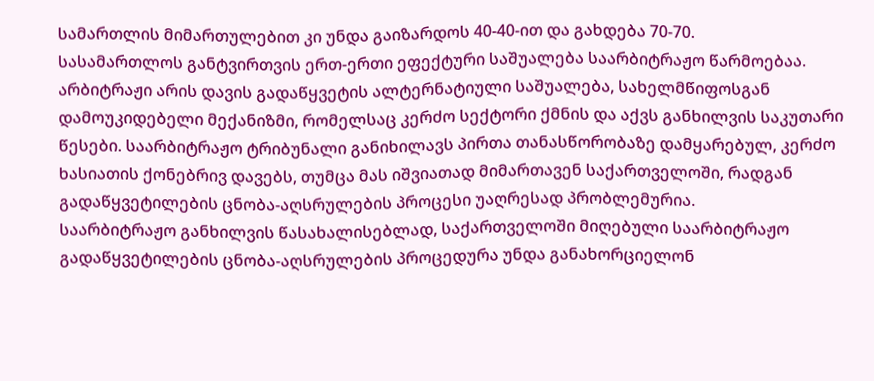სამართლის მიმართულებით კი უნდა გაიზარდოს 40-40-ით და გახდება 70-70.
სასამართლოს განტვირთვის ერთ-ერთი ეფექტური საშუალება საარბიტრაჟო წარმოებაა. არბიტრაჟი არის დავის გადაწყვეტის ალტერნატიული საშუალება, სახელმწიფოსგან დამოუკიდებელი მექანიზმი, რომელსაც კერძო სექტორი ქმნის და აქვს განხილვის საკუთარი წესები. საარბიტრაჟო ტრიბუნალი განიხილავს პირთა თანასწორობაზე დამყარებულ, კერძო ხასიათის ქონებრივ დავებს, თუმცა მას იშვიათად მიმართავენ საქართველოში, რადგან გადაწყვეტილების ცნობა-აღსრულების პროცესი უაღრესად პრობლემურია.
საარბიტრაჟო განხილვის წასახალისებლად, საქართველოში მიღებული საარბიტრაჟო გადაწყვეტილების ცნობა-აღსრულების პროცედურა უნდა განახორციელონ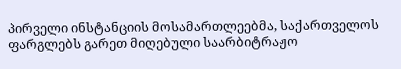პირველი ინსტანციის მოსამართლეებმა, საქართველოს ფარგლებს გარეთ მიღებული საარბიტრაჟო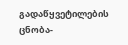გადაწყვეტილების ცნობა-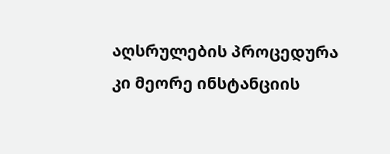აღსრულების პროცედურა კი მეორე ინსტანციის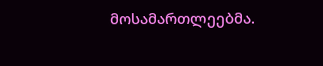მოსამართლეებმა.